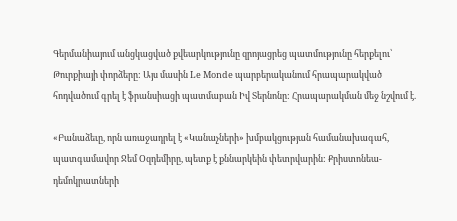Գերմանիայում անցկացված քվեարկությունը զրոյացրեց պատմությունը հերքելու՝ Թուրքիայի փորձերը: Այս մասին Le Monde պարբերականում հրապարակված հոդվածում գրել է ֆրանսիացի պատմաբան Իվ Տերնոնը: Հրապարակման մեջ նշվում է.

«Բանաձեւը, որն առաջադրել է «Կանաչների» խմբակցության համանախագահ, պատգամավոր Ջեմ Օզդեմիրը, պետք է քննարկեին փետրվարին: Քրիստոնեա-դեմոկրատների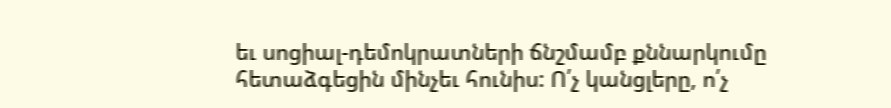եւ սոցիալ-դեմոկրատների ճնշմամբ քննարկումը հետաձգեցին մինչեւ հունիս: Ո՛չ կանցլերը, ո՛չ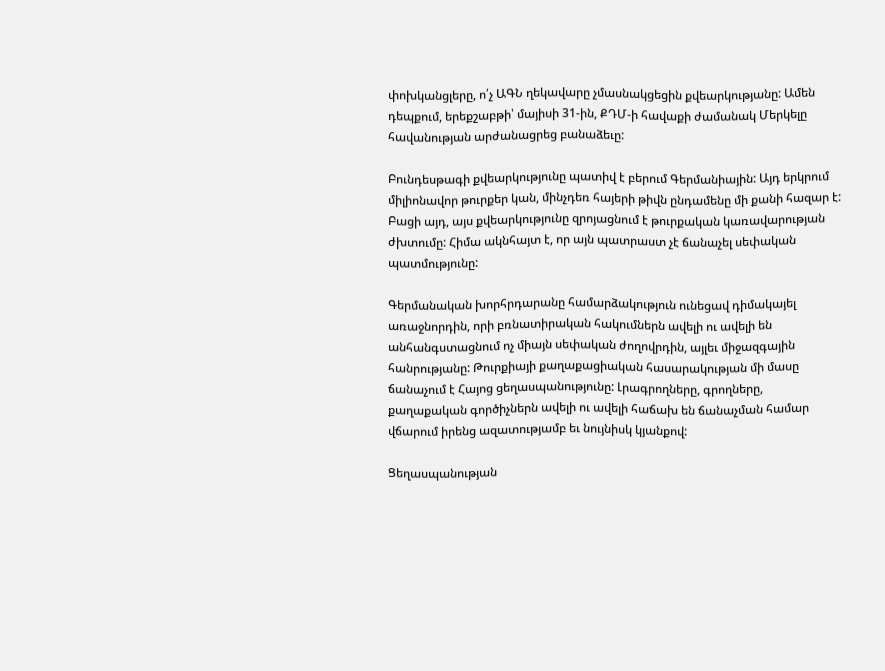փոխկանցլերը, ո՛չ ԱԳՆ ղեկավարը չմասնակցեցին քվեարկությանը: Ամեն դեպքում, երեքշաբթի՝ մայիսի 31-ին, ՔԴՄ-ի հավաքի ժամանակ Մերկելը հավանության արժանացրեց բանաձեւը:

Բունդեսթագի քվեարկությունը պատիվ է բերում Գերմանիային: Այդ երկրում միլիոնավոր թուրքեր կան, մինչդեռ հայերի թիվն ընդամենը մի քանի հազար է: Բացի այդ, այս քվեարկությունը զրոյացնում է թուրքական կառավարության ժխտումը: Հիմա ակնհայտ է, որ այն պատրաստ չէ ճանաչել սեփական պատմությունը:

Գերմանական խորհրդարանը համարձակություն ունեցավ դիմակայել առաջնորդին, որի բռնատիրական հակումներն ավելի ու ավելի են անհանգստացնում ոչ միայն սեփական ժողովրդին, այլեւ միջազգային հանրությանը: Թուրքիայի քաղաքացիական հասարակության մի մասը ճանաչում է Հայոց ցեղասպանությունը: Լրագրողները, գրողները, քաղաքական գործիչներն ավելի ու ավելի հաճախ են ճանաչման համար վճարում իրենց ազատությամբ եւ նույնիսկ կյանքով:

Ցեղասպանության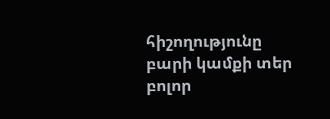հիշողությունը բարի կամքի տեր բոլոր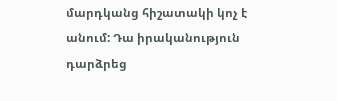մարդկանց հիշատակի կոչ է անում: Դա իրականություն դարձրեց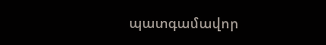պատգամավոր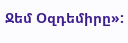Ջեմ Օզդեմիրը»: